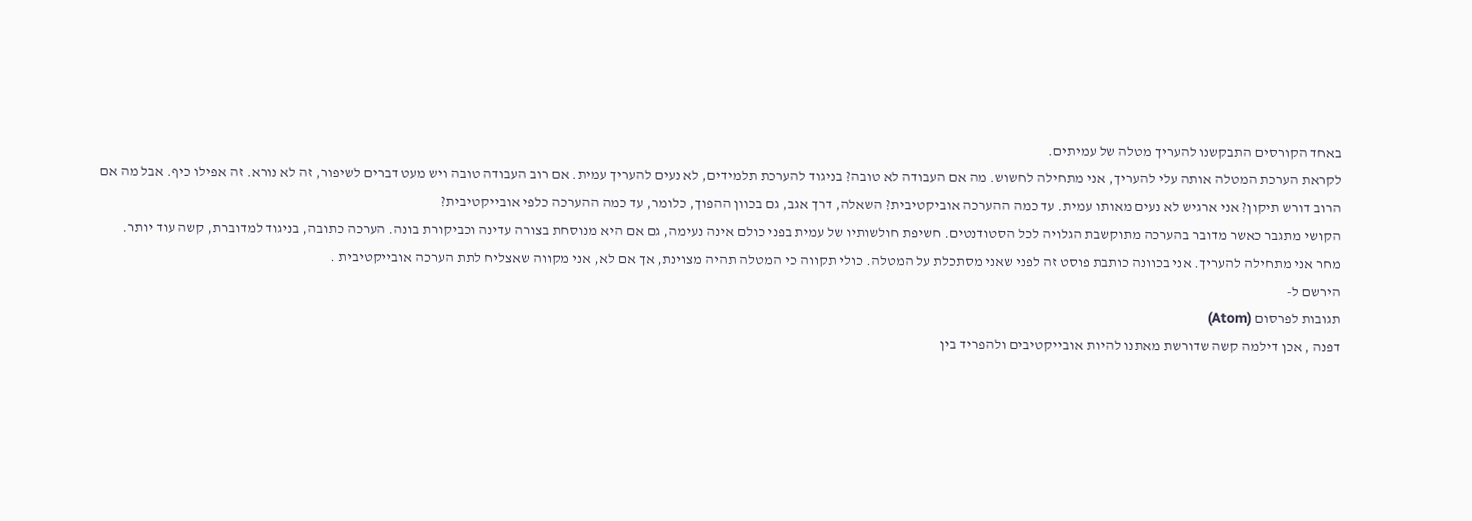באחד הקורסים התבקשנו להעריך מטלה של עמיתים.
לקראת הערכת המטלה אותה עלי להעריך, אני מתחילה לחשוש. מה אם העבודה לא טובה? בניגוד להערכת תלמידים, לא נעים להעריך עמית. אם רוב העבודה טובה ויש מעט דברים לשיפור, זה לא נורא. זה אפילו כיף. אבל מה אם הרוב דורש תיקון? אני ארגיש לא נעים מאותו עמית. עד כמה ההערכה אוביקטיבית? השאלה, דרך אגב, גם בכוון ההפוך, כלומר, עד כמה ההערכה כלפי אובייקטיבית?
הקושי מתגבר כאשר מדובר בהערכה מתוקשבת הגלויה לכל הסטודנטים. חשיפת חולשותיו של עמית בפני כולם אינה נעימה, גם אם היא מנוסחת בצורה עדינה וכביקורת בונה. הערכה כתובה, בניגוד למדוברת, קשה עוד יותר.
מחר אני מתחילה להעריך. אני בכוונה כותבת פוסט זה לפני שאני מסתכלת על המטלה. כולי תקווה כי המטלה תהיה מצוינת, אך אם לא, אני מקווה שאצליח לתת הערכה אובייקטיבית .
הירשם ל-
תגובות לפרסום (Atom)
דפנה , אכן דילמה קשה שדורשת מאתנו להיות אובייקטיבים ולהפריד בין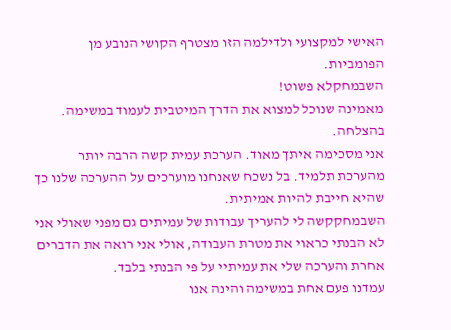האישי למקצועי ולדילמה הזו מצטרף הקושי הנובע מן הפומביות.
השבמחקלא פשוט!
מאמינה שנוכל למצוא את הדרך המיטבית לעמוד במשימה. בהצלחה.
אני מסכימה איתך מאוד. הערכת עמית קשה הרבה יותר מהערכת תלמיד. בל נשכח שאנחנו מוערכים על ההערכה שלנו כך שהיא חייבת להיות אמיתית.
השבמחקקשה לי להעריך עבודות של עמיתים גם מפני שאולי אני לא הבנתי כראוי את מטרת העבודה, אולי אני רואה את הדברים אחרת והערכה שלי את עמיתיי על פי הבנתי בלבד.
עמדנו פעם אחת במשימה והינה אנו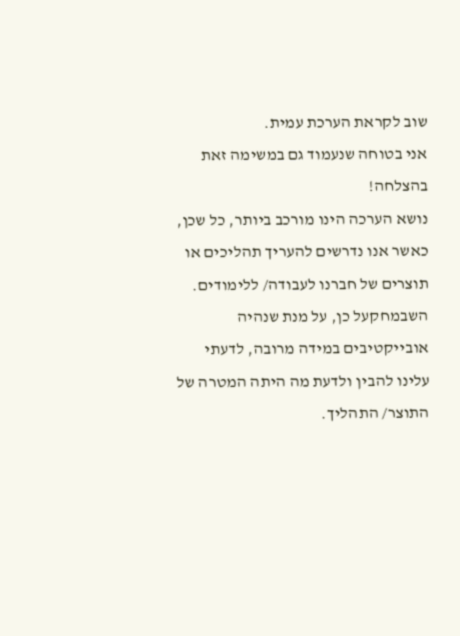שוב לקראת הערכת עמית.
אני בטוחה שנעמוד גם במשימה זאת בהצלחה!
נושא הערכה הינו מורכב ביותר, כל שכן, כאשר אנו נדרשים להעריך תהליכים או תוצרים של חברנו לעבודה/ ללימודים.
השבמחקעל כן, על מנת שנהיה אובייקטיבים במידה מרובה, לדעתי עלינו להבין ולדעת מה היתה המטרה של התוצר/ התהליך.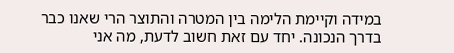במידה וקיימת הלימה בין המטרה והתוצר הרי שאנו כבר בדרך הנכונה. יחד עם זאת חשוב לדעת, מה אני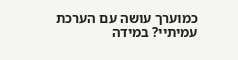כמוערך עושה עם הערכת עמיתיי? במידה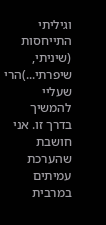וגיליתי התייחסות (שיניתי, שיפרתי...)הרי שעליי להמשיך בדרך זו. אני חושבת שהערכת עמיתים במרבית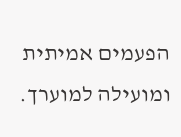הפעמים אמיתית ומועילה למוערך.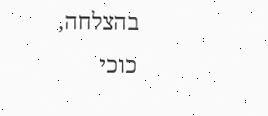בהצלחה, כוכי